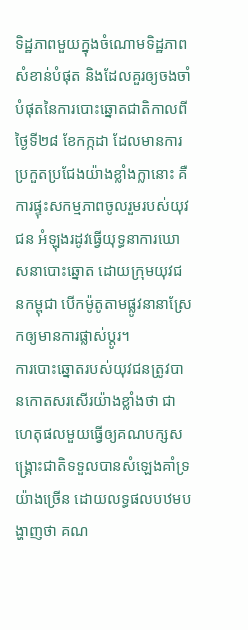ទិដ្ឋភាពមួយក្នុងចំណោមទិដ្ឋភាពសំខាន់បំផុត និងដែលគួរឲ្យចងចាំបំផុតនៃការបោះឆ្នោតជាតិកាលពីថ្ងៃទី២៨ ខែកក្កដា ដែលមានការប្រកួតប្រជែងយ៉ាងខ្លាំងក្លានោះ គឺការផ្ទុះសកម្មភាពចូលរួមរបស់យុវជន អំឡុងរដូវធ្វើយុទ្ធនាការឃោសនាបោះឆ្នោត ដោយក្រុមយុវជនកម្ពុជា បើកម៉ូតូតាមផ្លូវនានាស្រែកឲ្យមានការផ្លាស់ប្ដូរ។
ការបោះឆ្នោតរបស់យុវជនត្រូវបានកោតសរសើរយ៉ាងខ្លាំងថា ជាហេតុផលមួយធ្វើឲ្យគណបក្សសង្គ្រោះជាតិទទួលបានសំឡេងគាំទ្រយ៉ាងច្រើន ដោយលទ្ធផលបឋមបង្ហាញថា គណ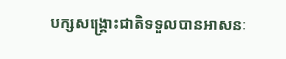បក្សសង្គ្រោះជាតិទទួលបានអាសនៈ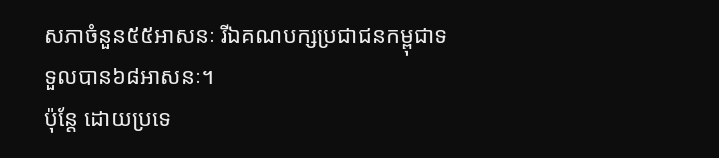សភាចំនួន៥៥អាសនៈ រីឯគណបក្សប្រជាជនកម្ពុជាទទួលបាន៦៨អាសនៈ។
ប៉ុន្តែ ដោយប្រទេ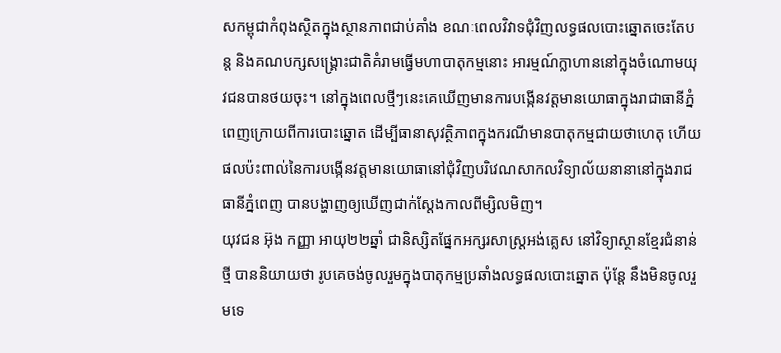សកម្ពុជាកំពុងស្ថិតក្នុងស្ថានភាពជាប់គាំង ខណៈពេលវិវាទជុំវិញលទ្ធផលបោះឆ្នោតចេះតែបន្ត និងគណបក្សសង្គ្រោះជាតិគំរាមធ្វើមហាបាតុកម្មនោះ អារម្មណ៍ក្លាហាននៅក្នុងចំណោមយុវជនបានថយចុះ។ នៅក្នុងពេលថ្មីៗនេះគេឃើញមានការបង្កើនវត្តមានយោធាក្នុងរាជាធានីភ្នំពេញក្រោយពីការបោះឆ្នោត ដើម្បីធានាសុវត្ថិភាពក្នុងករណីមានបាតុកម្មជាយថាហេតុ ហើយផលប៉ះពាល់នៃការបង្កើនវត្តមានយោធានៅជុំវិញបរិវេណសាកលវិទ្យាល័យនានានៅក្នុងរាជធានីភ្នំពេញ បានបង្ហាញឲ្យឃើញជាក់ស្ដែងកាលពីម្សិលមិញ។
យុវជន អ៊ុង កញ្ញា អាយុ២២ឆ្នាំ ជានិស្សិតផ្នែកអក្សរសាស្ត្រអង់គ្លេស នៅវិទ្យាស្ថានខ្មែរជំនាន់ថ្មី បាននិយាយថា រូបគេចង់ចូលរួមក្នុងបាតុកម្មប្រឆាំងលទ្ធផលបោះឆ្នោត ប៉ុន្តែ នឹងមិនចូលរួមទេ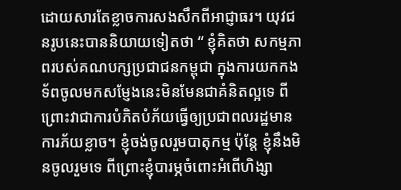ដោយសារតែខ្លាចការសងសឹកពីអាជ្ញាធរ។ យុវជនរូបនេះបាននិយាយទៀតថា “ ខ្ញុំគិតថា សកម្មភាពរបស់គណបក្សប្រជាជនកម្ពុជា ក្នុងការយកកងទ័ពចូលមកសម្ញែងនេះមិនមែនជាគំនិតល្អទេ ពីព្រោះវាជាការបំភិតបំភ័យធ្វើឲ្យប្រជាពលរដ្ឋមានការភ័យខ្លាច។ ខ្ញុំចង់ចូលរួមបាតុកម្ម ប៉ុន្តែ ខ្ញុំនឹងមិនចូលរួមទេ ពីព្រោះខ្ញុំបារម្ភចំពោះអំពើហិង្សា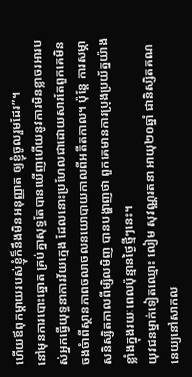ហើយឪពុកម្ដាយរបស់ខ្ញុំក៏នឹងមិនអនុញ្ញាត ឲ្យខ្ញុំចូលរួមដែរ”។
នៅមុនការបោះឆ្នោត គ្រប់គ្នាសុទ្ធតែបានឃើញហើយនូវការមិនខ្លាចរអារបស់អ្នកធ្វើយុទ្ធនាការវ័យក្មេង ដែលនោះប្រហែលជាដោយសារតែពួកគេមិនចងចំាពីស្ថានភាពចលាចលនយោបាយកាលពីអតីតកាល។ ប៉ុន្តែ ការសម្ភាសនិស្សិតកាលពីម្សិលមិញ បានបង្ហាញថា ពួកគេមានការប្រុងប្រយ័ត្នយ៉ាងខ្លាំងក្នុងរយៈពេលប៉ុន្មានថ្ងៃថ្មីៗនេះ។
យុវជនម្នាក់ទៀតឈ្មោះ លៀម សុវណ្ណរតនា អាយុ២០ឆ្នាំ ជានិស្សិតគណនេយ្យនៅសាកល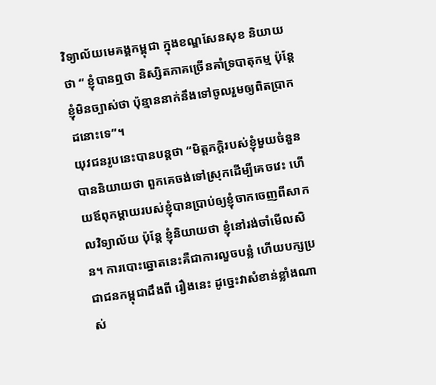វិទ្យាល័យមេគង្គកម្ពុជា ក្នុងខណ្ឌសែនសុខ និយាយថា “ ខ្ញុំបានឮថា និស្សិតភាគច្រើនគាំទ្របាតុកម្ម ប៉ុន្តែ ខ្ញុំមិនច្បាស់ថា ប៉ុន្មាននាក់នឹងទៅចូលរួមឲ្យពិតប្រាកដនោះទេ”។
យុវជនរូបនេះបានបន្តថា “មិត្តភក្ដិរបស់ខ្ញុំមួយចំនួនបាននិយាយថា ពួកគេចង់ទៅស្រុកដើម្បីគេចវេះ ហើយឪពុកម្ដាយរបស់ខ្ញុំបានប្រាប់ឲ្យខ្ញុំចាកចេញពីសាកលវិទ្យាល័យ ប៉ុន្តែ ខ្ញុំនិយាយថា ខ្ញុំនៅរង់ចាំមើលសិន។ ការបោះឆ្នោតនេះគឺជាការលួចបន្លំ ហើយបក្សប្រជាជនកម្ពុជាដឹងពី រឿងនេះ ដូច្នេះវាសំខាន់ខ្លាំងណាស់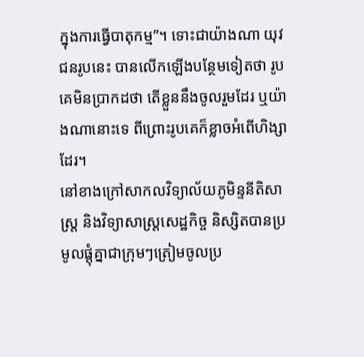ក្នុងការធ្វើបាតុកម្ម”។ ទោះជាយ៉ាងណា យុវជនរូបនេះ បានលើកឡើងបន្ថែមទៀតថា រូបគេមិនប្រាកដថា តើខ្លួននឹងចូលរួមដែរ ឬយ៉ាងណានោះទេ ពីព្រោះរូបគេក៏ខ្លាចអំពើហិង្សាដែរ។
នៅខាងក្រៅសាកលវិទ្យាល័យភូមិន្ទនីតិសាស្ត្រ និងវិទ្យាសាស្ត្រសេដ្ឋកិច្ច និស្សិតបានប្រមូលផ្ដុំគ្នាជាក្រុមៗត្រៀមចូលប្រ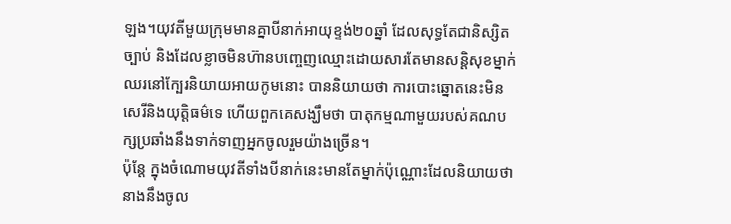ឡង។យុវតីមួយក្រុមមានគ្នាបីនាក់អាយុខ្ទង់២០ឆ្នាំ ដែលសុទ្ធតែជានិស្សិតច្បាប់ និងដែលខ្លាចមិនហ៊ានបញ្ចេញឈ្មោះដោយសារតែមានសន្ដិសុខម្នាក់ឈរនៅក្បែរនិយាយអាយកូមនោះ បាននិយាយថា ការបោះឆ្នោតនេះមិនសេរីនិងយុត្តិធម៌ទេ ហើយពួកគេសង្ឃឹមថា បាតុកម្មណាមួយរបស់គណបក្សប្រឆាំងនឹងទាក់ទាញអ្នកចូលរួមយ៉ាងច្រើន។
ប៉ុន្តែ ក្នុងចំណោមយុវតីទាំងបីនាក់នេះមានតែម្នាក់ប៉ុណ្ណោះដែលនិយាយថា នាងនឹងចូល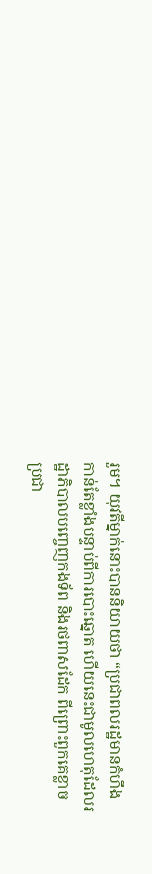រួម។ យុវតីម្នាក់នោះបាននិយាយថា “ប្រជាពលរដ្ឋមានកំហឹងកាន់តែខ្លាំងបន្ទាប់ពីការបោះឆ្នោត ហើយនេះជាមូលហេតុដែលរដ្ឋាភិបាលបញ្ចេញកងទ័ព និងរថពាសដែក ពីព្រោះពួកគេខ្លាចប្រជា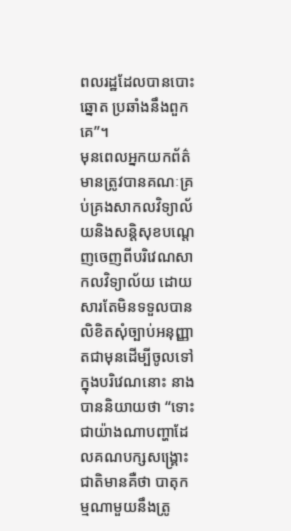ពលរដ្ឋដែលបានបោះឆ្នោត ប្រឆាំងនឹងពួកគេ”។
មុនពេលអ្នកយកព័ត៌មានត្រូវបានគណៈគ្រប់គ្រងសាកលវិទ្យាល័យនិងសន្ដិសុខបណ្ដេញចេញពីបរិវេណសាកលវិទ្យាល័យ ដោយសារតែមិនទទួលបានលិខិតសុំច្បាប់អនុញ្ញាតជាមុនដើម្បីចូលទៅក្នុងបរិវេណនោះ នាងបាននិយាយថា “ទោះជាយ៉ាងណាបញ្ហាដែលគណបក្សសង្គ្រោះជាតិមានគឺថា បាតុកម្មណាមួយនឹងត្រូ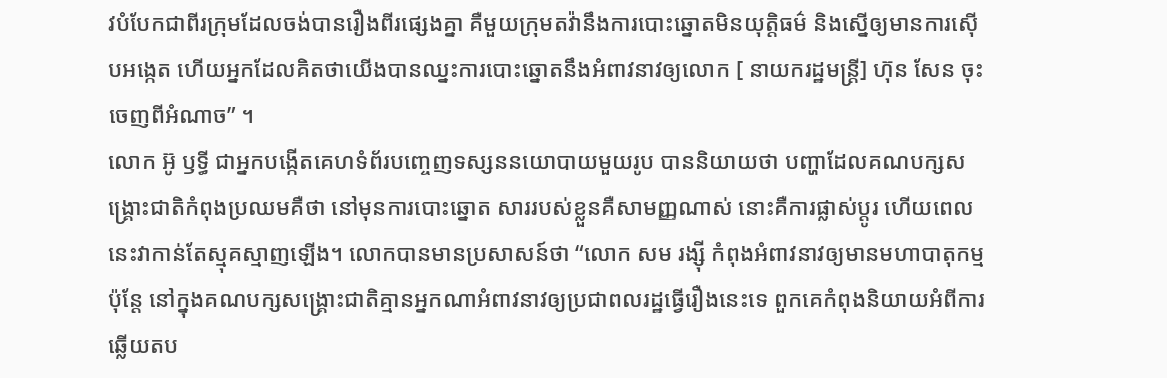វបំបែកជាពីរក្រុមដែលចង់បានរឿងពីរផ្សេងគ្នា គឺមួយក្រុមតវ៉ានឹងការបោះឆ្នោតមិនយុត្តិធម៌ និងស្នើឲ្យមានការស៊ើបអង្កេត ហើយអ្នកដែលគិតថាយើងបានឈ្នះការបោះឆ្នោតនឹងអំពាវនាវឲ្យលោក [ នាយករដ្ឋមន្ត្រី] ហ៊ុន សែន ចុះចេញពីអំណាច” ។
លោក អ៊ូ ឫទ្ធី ជាអ្នកបង្កើតគេហទំព័របញ្ចេញទស្សននយោបាយមួយរូប បាននិយាយថា បញ្ហាដែលគណបក្សសង្គ្រោះជាតិកំពុងប្រឈមគឺថា នៅមុនការបោះឆ្នោត សាររបស់ខ្លួនគឺសាមញ្ញណាស់ នោះគឺការផ្លាស់ប្ដូរ ហើយពេលនេះវាកាន់តែស្មុគស្មាញឡើង។ លោកបានមានប្រសាសន៍ថា “លោក សម រង្ស៊ី កំពុងអំពាវនាវឲ្យមានមហាបាតុកម្ម ប៉ុន្តែ នៅក្នុងគណបក្សសង្គ្រោះជាតិគ្មានអ្នកណាអំពាវនាវឲ្យប្រជាពលរដ្ឋធ្វើរឿងនេះទេ ពួកគេកំពុងនិយាយអំពីការឆ្លើយតប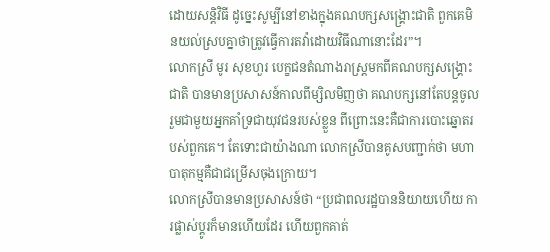ដោយសន្តិវិធី ដូច្នេះសូម្បីនៅខាងក្នុងគណបក្សសង្គ្រោះជាតិ ពួកគេមិនយល់ស្របគ្នាថាត្រូវធ្វើការតវ៉ាដោយវិធីណានោះដែរ”។
លោកស្រី មូរ សុខហួរ បេក្ខជនតំណាងរាស្ត្រមកពីគណបក្សសង្គ្រោះជាតិ បានមានប្រសាសន៍កាលពីម្សិលមិញថា គណបក្សនៅតែបន្តចូលរួមជាមួយអ្នកគាំទ្រជាយុវជនរបស់ខ្លួន ពីព្រោះនេះគឺជាការបោះឆ្នោតរបស់ពួកគេ។ តែទោះជាយ៉ាងណា លោកស្រីបានគូសបញ្ជាក់ថា មហាបាតុកម្មគឺជាជម្រើសចុងក្រោយ។
លោកស្រីបានមានប្រសាសន៍ថា “ប្រជាពលរដ្ឋបាននិយាយហើយ ការផ្លាស់ប្ដូរក៏មានហើយដែរ ហើយពួកគាត់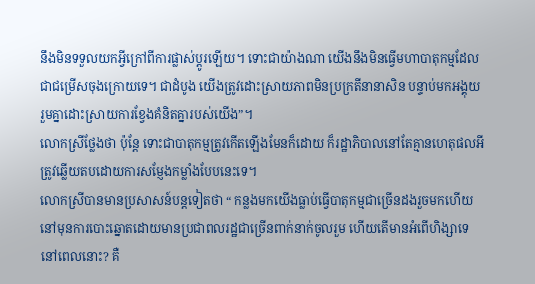នឹងមិនទទួលយកអ្វីក្រៅពីការផ្លាស់ប្តូរឡើយ។ ទោះជាយ៉ាងណា យើងនឹងមិនធ្វើមហាបាតុកម្មដែលជាជម្រើសចុងក្រោយទេ។ ជាដំបូង យើងត្រូវដោះស្រាយភាពមិនប្រក្រតីនានាសិន បន្ទាប់មកអង្គុយរួមគ្នាដោះស្រាយការខ្វែងគំនិតគ្នារបស់យើង”។
លោកស្រីថ្លែងថា ប៉ុន្តែ ទោះជាបាតុកម្មត្រូវកើតឡើងមែនក៏ដោយ ក៏រដ្ឋាភិបាលនៅតែគ្មានហេតុផលអីត្រូវឆ្លើយតបដោយការសម្ញែងកម្លាំងបែបនេះទេ។
លោកស្រីបានមានប្រសាសន៍បន្តទៀតថា “ កន្លងមកយើងធ្លាប់ធ្វើបាតុកម្មជាច្រើនដងរួចមកហើយនៅមុនការបោះឆ្នោតដោយមានប្រជាពលរដ្ឋជាច្រើនពាក់នាក់ចូលរួម ហើយតើមានអំពើហិង្សាទេនៅពេលនោះ? គឺ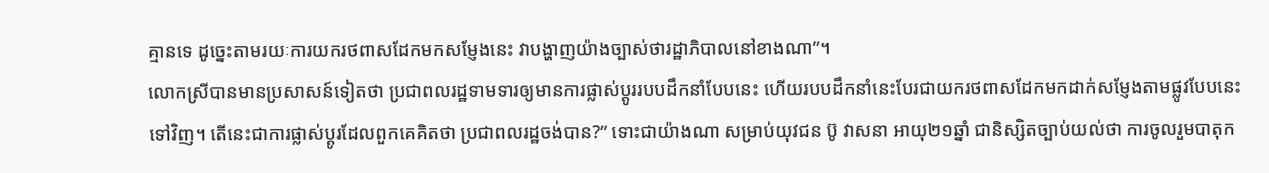គ្មានទេ ដូច្នេះតាមរយៈការយករថពាសដែកមកសម្ញែងនេះ វាបង្ហាញយ៉ាងច្បាស់ថារដ្ឋាភិបាលនៅខាងណា”។
លោកស្រីបានមានប្រសាសន៍ទៀតថា ប្រជាពលរដ្ឋទាមទារឲ្យមានការផ្លាស់ប្ដូររបបដឹកនាំបែបនេះ ហើយរបបដឹកនាំនេះបែរជាយករថពាសដែកមកដាក់សម្ញែងតាមផ្លូវបែបនេះទៅវិញ។ តើនេះជាការផ្លាស់ប្ដូរដែលពួកគេគិតថា ប្រជាពលរដ្ឋចង់បាន?” ទោះជាយ៉ាងណា សម្រាប់យុវជន ប៊ូ វាសនា អាយុ២១ឆ្នាំ ជានិស្សិតច្បាប់យល់ថា ការចូលរួមបាតុក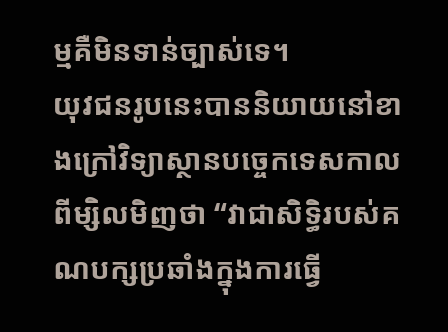ម្មគឺមិនទាន់ច្បាស់ទេ។
យុវជនរូបនេះបាននិយាយនៅខាងក្រៅវិទ្យាស្ថានបច្ចេកទេសកាលពីម្សិលមិញថា “វាជាសិទ្ធិរបស់គណបក្សប្រឆាំងក្នុងការធ្វើ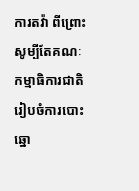ការតវ៉ា ពីព្រោះសូម្បីតែគណៈកម្មាធិការជាតិរៀបចំការបោះឆ្នោ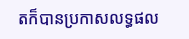តក៏បានប្រកាសលទ្ធផល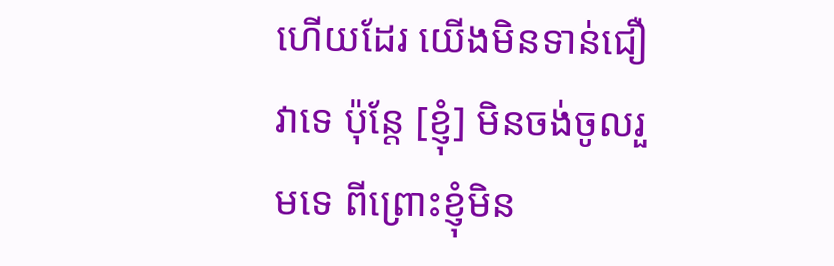ហើយដែរ យើងមិនទាន់ជឿវាទេ ប៉ុន្តែ [ខ្ញុំ] មិនចង់ចូលរួមទេ ពីព្រោះខ្ញុំមិន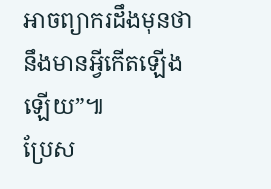អាចព្យាករដឹងមុនថា នឹងមានអ្វីកើតឡើងឡើយ”៕
ប្រែស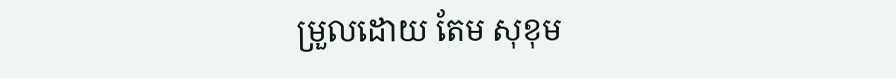ម្រួលដោយ តែម សុខុម